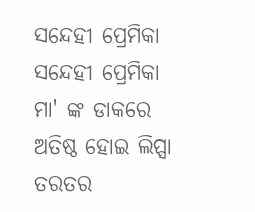ସନ୍ଦେହୀ ପ୍ରେମିକା
ସନ୍ଦେହୀ ପ୍ରେମିକା
ମା' ଙ୍କ ଡାକରେ ଅତିଷ୍ଠ ହୋଇ ଲିପ୍ସା ତରତର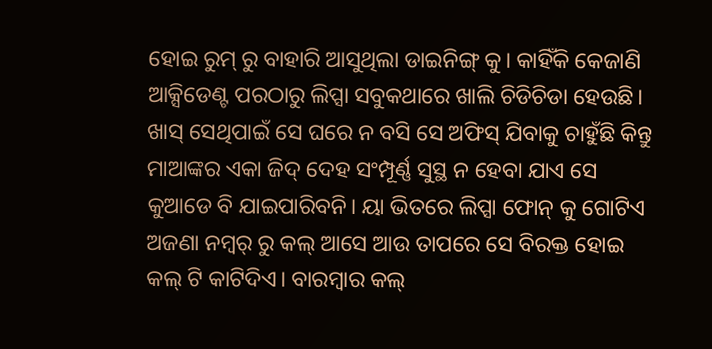ହୋଇ ରୁମ୍ ରୁ ବାହାରି ଆସୁଥିଲା ଡାଇନିଙ୍ଗ୍ କୁ। କାହିଁକି କେଜାଣି ଆକ୍ସିଡେଣ୍ଟ ପରଠାରୁ ଲିପ୍ସା ସବୁକଥାରେ ଖାଲି ଚିଡିଚିଡା ହେଉଛି। ଖାସ୍ ସେଥିପାଇଁ ସେ ଘରେ ନ ବସି ସେ ଅଫିସ୍ ଯିବାକୁ ଚାହୁଁଛି କିନ୍ତୁ ମାଆଙ୍କର ଏକା ଜିଦ୍ ଦେହ ସଂମ୍ପୂର୍ଣ୍ଣ ସୁସ୍ଥ ନ ହେବା ଯାଏ ସେ କୁଆଡେ ବି ଯାଇପାରିବନି। ୟା ଭିତରେ ଲିପ୍ସା ଫୋନ୍ କୁ ଗୋଟିଏ ଅଜଣା ନମ୍ବର୍ ରୁ କଲ୍ ଆସେ ଆଉ ତାପରେ ସେ ବିରକ୍ତ ହୋଇ କଲ୍ ଟି କାଟିଦିଏ। ବାରମ୍ବାର କଲ୍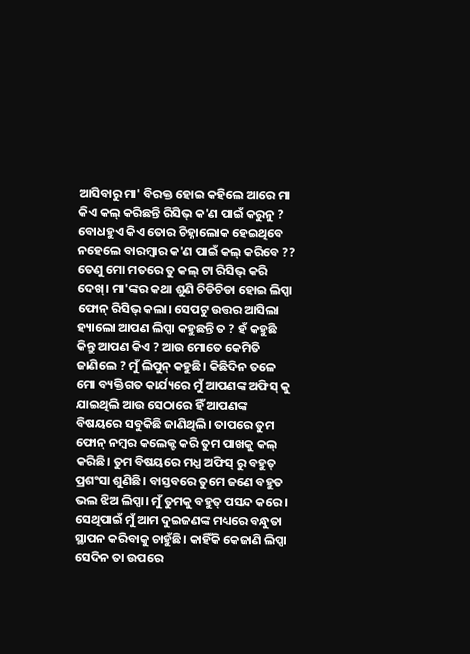ଆସିବାରୁ ମା' ବିରକ୍ତ ହୋଇ କହିଲେ ଆରେ ମା କିଏ କଲ୍ କରିଛନ୍ତି ରିସିଭ୍ କ'ଣ ପାଇଁ କରୁନୁ ? ବୋଧହୁଏ କିଏ ତୋର ଚିହ୍ନାଲୋକ ହେଇଥିବେ ନହେଲେ ବାରମ୍ବାର କ'ଣ ପାଇଁ କଲ୍ କରିବେ ?? ତେଣୁ ମୋ ମତରେ ତୁ କଲ୍ ଟା ରିସିଭ୍ କରି ଦେଖ୍। ମା'ଙ୍କର କଥା ଶୁଣି ଚିଡିଚିଡା ହୋଇ ଲିପ୍ସା ଫୋନ୍ ରିସିଭ୍ କଲା। ସେପଟୁ ଉତ୍ତର ଆସିଲା ହ୍ୟାଲୋ ଆପଣ ଲିପ୍ସା କହୁଛନ୍ତି ତ ? ହଁ କହୁଛି କିନ୍ତୁ ଆପଣ କିଏ ? ଆଉ ମୋତେ କେମିତି ଜାଣିଲେ ? ମୁଁ ଲିପୁନ୍ କହୁଛି। କିଛିଦିନ ତଳେ ମୋ ବ୍ୟକ୍ତିଗତ କାର୍ଯ୍ୟରେ ମୁଁ ଆପଣଙ୍କ ଅଫିସ୍ କୁ ଯାଇଥିଲି ଆଉ ସେଠାରେ ହିଁ ଆପଣଙ୍କ ବିଷୟରେ ସବୁକିଛି ଜାଣିଥିଲି। ତାପରେ ତୁମ ଫୋନ୍ ନମ୍ବର କଲେକ୍ଟ କରି ତୁମ ପାଖକୁ କଲ୍ କରିଛି। ତୁମ ବିଷୟରେ ମଧ୍ଯ ଅଫିସ୍ ରୁ ବହୁତ୍ ପ୍ରଶଂସା ଶୁଣିଛି। ବାସ୍ତବରେ ତୁମେ ଜଣେ ବହୁତ ଭଲ ଝିଅ ଲିପ୍ସା। ମୁଁ ତୁମକୁ ବହୁତ୍ ପସନ୍ଦ କରେ। ସେଥିପାଇଁ ମୁଁ ଆମ ଦୁଇଜଣଙ୍କ ମଧ୍ୟରେ ବନ୍ଧୁତା ସ୍ଥାପନ କରିବାକୁ ଚାହୁଁଛି। କାହିଁକି କେଜାଣି ଲିପ୍ସା ସେଦିନ ତା ଉପରେ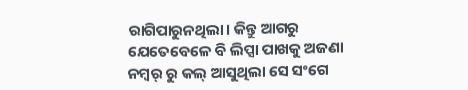ରାଗିପାରୁନଥିଲା। କିନ୍ତୁ ଆଗରୁ ଯେତେବେଳେ ବି ଲିପ୍ସା ପାଖକୁ ଅଜଣା ନମ୍ବର୍ ରୁ କଲ୍ ଆସୁଥିଲା ସେ ସଂଗେ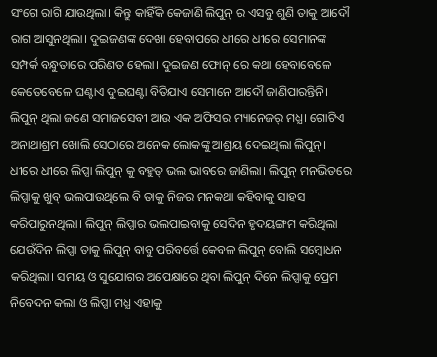ସଂଗେ ରାଗି ଯାଉଥିଲା। କିନ୍ତୁ କାହିଁକି କେଜାଣି ଲିପୁନ୍ ର ଏସବୁ ଶୁଣି ତାକୁ ଆଦୌ ରାଗ ଆସୁନଥିଲା। ଦୁଇଜଣଙ୍କ ଦେଖା ହେବାପରେ ଧୀରେ ଧୀରେ ସେମାନଙ୍କ ସମ୍ପର୍କ ବନ୍ଧୁତାରେ ପରିଣତ ହେଲା। ଦୁଇଜଣ ଫୋନ୍ ରେ କଥା ହେବାବେଳେ କେତେବେଳେ ଘଣ୍ଟାଏ ଦୁଇଘଣ୍ଟା ବିତିଯାଏ ସେମାନେ ଆଦୌ ଜାଣିପାରନ୍ତିନି। ଲିପୁନ୍ ଥିଲା ଜଣେ ସମାଜସେବୀ ଆଉ ଏକ ଅଫିସର ମ୍ୟାନେଜର୍ ମଧ୍ଯ। ଗୋଟିଏ ଅନାଥାଶ୍ରମ ଖୋଲି ସେଠାରେ ଅନେକ ଲୋକଙ୍କୁ ଆଶ୍ରୟ ଦେଇଥିଲା ଲିପୁନ୍। ଧୀରେ ଧୀରେ ଲିପ୍ସା ଲିପୁନ୍ କୁ ବହୁତ୍ ଭଲ ଭାବରେ ଜାଣିଲା। ଲିପୁନ୍ ମନଭିତରେ ଲିପ୍ସାକୁ ଖୁବ୍ ଭଲପାଉଥିଲେ ବି ତାକୁ ନିଜର ମନକଥା କହିବାକୁ ସାହସ କରିପାରୁନଥିଲା। ଲିପୁନ୍ ଲିପ୍ସାର ଭଲପାଇବାକୁ ସେଦିନ ହୃଦୟଙ୍ଗମ କରିଥିଲା ଯେଉଁଦିନ ଲିପ୍ସା ତାକୁ ଲିପୁନ୍ ବାବୁ ପରିବର୍ତ୍ତେ କେବଳ ଲିପୁନ୍ ବୋଲି ସମ୍ବୋଧନ କରିଥିଲା। ସମୟ ଓ ସୁଯୋଗର ଅପେକ୍ଷାରେ ଥିବା ଲିପୁନ୍ ଦିନେ ଲିପ୍ସାକୁ ପ୍ରେମ ନିବେଦନ କଲା ଓ ଲିପ୍ସା ମଧ୍ଯ ଏହାକୁ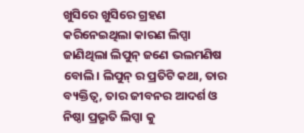ଖୁସିରେ ଖୁସିରେ ଗ୍ରହଣ କରିନେଇଥିଲା କାରଣ ଲିପ୍ସା ଜାଣିଥିଲା ଲିପୁନ୍ ଜଣେ ଭଲମଣିଷ ବୋଲି। ଲିପୁନ୍ ର ପ୍ରତିଟି କଥା, ତାର ବ୍ୟକ୍ତିତ୍ୱ, ତାର ଜୀବନର ଆଦର୍ଶ ଓ ନିଷ୍ଠା ପ୍ରଭୃତି ଲିପ୍ସା କୁ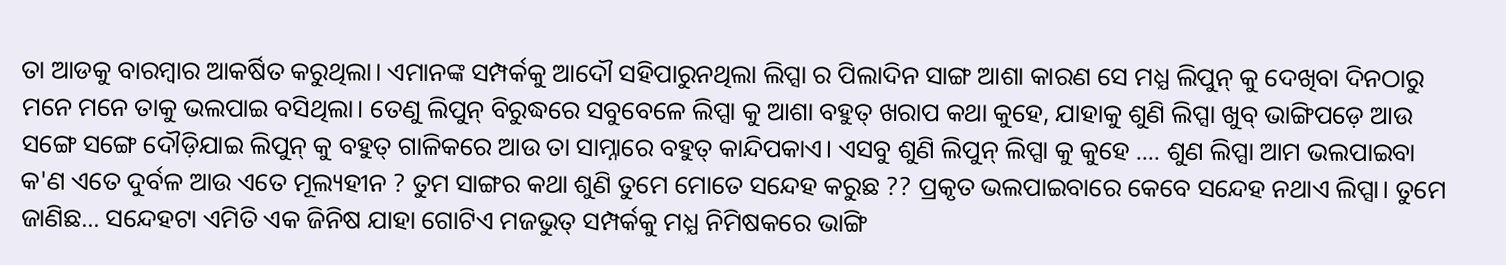ତା ଆଡକୁ ବାରମ୍ବାର ଆକର୍ଷିତ କରୁଥିଲା। ଏମାନଙ୍କ ସମ୍ପର୍କକୁ ଆଦୌ ସହିପାରୁନଥିଲା ଲିପ୍ସା ର ପିଲାଦିନ ସାଙ୍ଗ ଆଶା କାରଣ ସେ ମଧ୍ଯ ଲିପୁନ୍ କୁ ଦେଖିବା ଦିନଠାରୁ ମନେ ମନେ ତାକୁ ଭଲପାଇ ବସିଥିଲା। ତେଣୁ ଲିପୁନ୍ ବିରୁଦ୍ଧରେ ସବୁବେଳେ ଲିପ୍ସା କୁ ଆଶା ବହୁତ୍ ଖରାପ କଥା କୁହେ, ଯାହାକୁ ଶୁଣି ଲିପ୍ସା ଖୁବ୍ ଭାଙ୍ଗିପଡ଼େ ଆଉ ସଙ୍ଗେ ସଙ୍ଗେ ଦୌଡ଼ିଯାଇ ଲିପୁନ୍ କୁ ବହୁତ୍ ଗାଳିକରେ ଆଉ ତା ସାମ୍ନାରେ ବହୁତ୍ କାନ୍ଦିପକାଏ। ଏସବୁ ଶୁଣି ଲିପୁନ୍ ଲିପ୍ସା କୁ କୁହେ .... ଶୁଣ ଲିପ୍ସା ଆମ ଭଲପାଇବା କ'ଣ ଏତେ ଦୁର୍ବଳ ଆଉ ଏତେ ମୂଲ୍ୟହୀନ ? ତୁମ ସାଙ୍ଗର କଥା ଶୁଣି ତୁମେ ମୋତେ ସନ୍ଦେହ କରୁଛ ?? ପ୍ରକୃତ ଭଲପାଇବାରେ କେବେ ସନ୍ଦେହ ନଥାଏ ଲିପ୍ସା। ତୁମେ ଜାଣିଛ... ସନ୍ଦେହଟା ଏମିତି ଏକ ଜିନିଷ ଯାହା ଗୋଟିଏ ମଜଭୁତ୍ ସମ୍ପର୍କକୁ ମଧ୍ଯ ନିମିଷକରେ ଭାଙ୍ଗି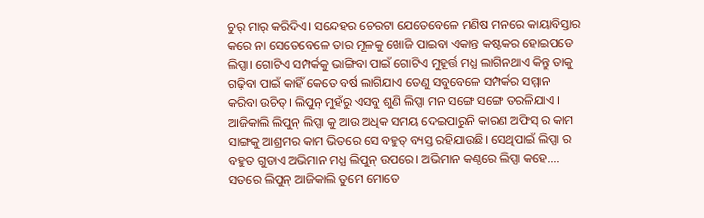ଚୁର୍ ମାର୍ କରିଦିଏ। ସନ୍ଦେହର ଚେରଟା ଯେତେବେଳେ ମଣିଷ ମନରେ କାୟାବିସ୍ତାର କରେ ନା ସେତେବେଳେ ତାର ମୂଳକୁ ଖୋଜି ପାଇବା ଏକାନ୍ତ କଷ୍ଟକର ହୋଇପଡେ ଲିପ୍ସା। ଗୋଟିଏ ସମ୍ପର୍କକୁ ଭାଙ୍ଗିବା ପାଇଁ ଗୋଟିଏ ମୁହୂର୍ତ୍ତ ମଧ୍ଯ ଲାଗିନଥାଏ କିନ୍ତୁ ତାକୁ ଗଢ଼ିବା ପାଇଁ କାହିଁ କେତେ ବର୍ଷ ଲାଗିଯାଏ ତେଣୁ ସବୁବେଳେ ସମ୍ପର୍କର ସମ୍ମାନ କରିବା ଉଚିତ୍। ଲିପୁନ୍ ମୁହଁରୁ ଏସବୁ ଶୁଣି ଲିପ୍ସା ମନ ସଙ୍ଗେ ସଙ୍ଗେ ତରଳିଯାଏ ।
ଆଜିକାଲି ଲିପୁନ୍ ଲିପ୍ସା କୁ ଆଉ ଅଧିକ ସମୟ ଦେଇପାରୁନି କାରଣ ଅଫିସ୍ ର କାମ ସାଙ୍ଗକୁ ଆଶ୍ରମର କାମ ଭିତରେ ସେ ବହୁତ୍ ବ୍ୟସ୍ତ ରହିଯାଉଛି। ସେଥିପାଇଁ ଲିପ୍ସା ର ବହୁତ ଗୁଡାଏ ଅଭିମାନ ମଧ୍ଯ ଲିପୁନ୍ ଉପରେ। ଅଭିମାନ କଣ୍ଠରେ ଲିପ୍ସା କହେ.... ସତରେ ଲିପୁନ୍ ଆଜିକାଲି ତୁମେ ମୋତେ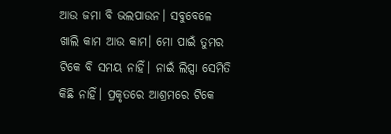ଆଉ ଜମା ବି ଭଲପାଉନ। ସବୁବେଳେ ଖାଲି କାମ ଆଉ କାମ। ମୋ ପାଇଁ ତୁମର ଟିକେ ବି ସମୟ ନାହିଁ। ନାଇଁ ଲିପ୍ସା ସେମିତି କିଛି ନାହିଁ। ପ୍ରକୃତରେ ଆଶ୍ରମରେ ଟିକେ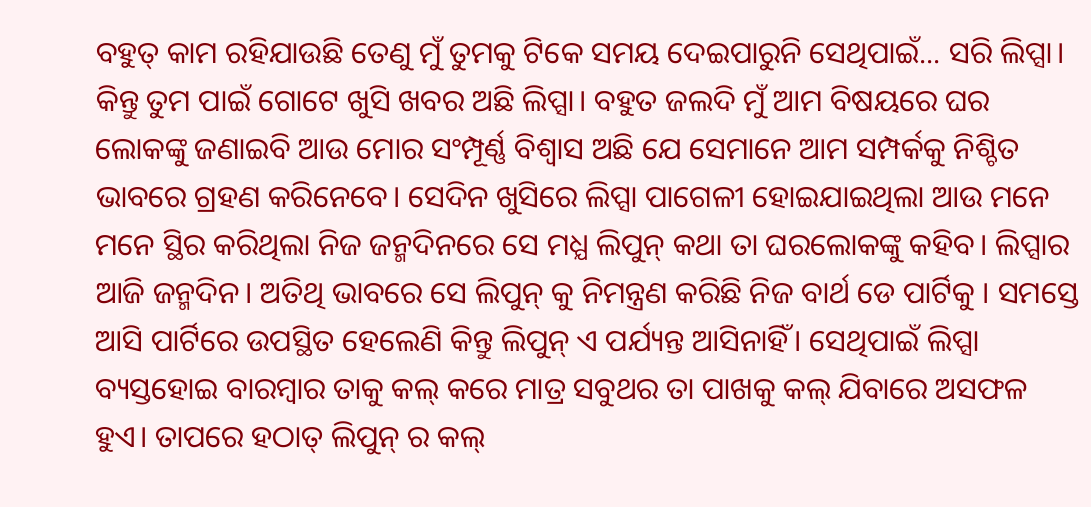ବହୁତ୍ କାମ ରହିଯାଉଛି ତେଣୁ ମୁଁ ତୁମକୁ ଟିକେ ସମୟ ଦେଇପାରୁନି ସେଥିପାଇଁ... ସରି ଲିପ୍ସା। କିନ୍ତୁ ତୁମ ପାଇଁ ଗୋଟେ ଖୁସି ଖବର ଅଛି ଲିପ୍ସା। ବହୁତ ଜଲଦି ମୁଁ ଆମ ବିଷୟରେ ଘର ଲୋକଙ୍କୁ ଜଣାଇବି ଆଉ ମୋର ସଂମ୍ପୂର୍ଣ୍ଣ ବିଶ୍ବାସ ଅଛି ଯେ ସେମାନେ ଆମ ସମ୍ପର୍କକୁ ନିଶ୍ଚିତ ଭାବରେ ଗ୍ରହଣ କରିନେବେ। ସେଦିନ ଖୁସିରେ ଲିପ୍ସା ପାଗେଳୀ ହୋଇଯାଇଥିଲା ଆଉ ମନେ ମନେ ସ୍ଥିର କରିଥିଲା ନିଜ ଜନ୍ମଦିନରେ ସେ ମଧ୍ଯ ଲିପୁନ୍ କଥା ତା ଘରଲୋକଙ୍କୁ କହିବ। ଲିପ୍ସାର ଆଜି ଜନ୍ମଦିନ। ଅତିଥି ଭାବରେ ସେ ଲିପୁନ୍ କୁ ନିମନ୍ତ୍ରଣ କରିଛି ନିଜ ବାର୍ଥ ଡେ ପାର୍ଟିକୁ । ସମସ୍ତେ ଆସି ପାର୍ଟିରେ ଉପସ୍ଥିତ ହେଲେଣି କିନ୍ତୁ ଲିପୁନ୍ ଏ ପର୍ଯ୍ୟନ୍ତ ଆସିନାହିଁ। ସେଥିପାଇଁ ଲିପ୍ସା ବ୍ୟସ୍ତହୋଇ ବାରମ୍ବାର ତାକୁ କଲ୍ କରେ ମାତ୍ର ସବୁଥର ତା ପାଖକୁ କଲ୍ ଯିବାରେ ଅସଫଳ ହୁଏ। ତାପରେ ହଠାତ୍ ଲିପୁନ୍ ର କଲ୍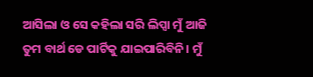ଆସିଲା ଓ ସେ କହିଲା ସରି ଲିପ୍ସା ମୁଁ ଆଜି ତୁମ ବାର୍ଥ ଡେ ପାର୍ଟିକୁ ଯାଇପାରିବିନି। ମୁଁ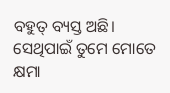ବହୁତ୍ ବ୍ୟସ୍ତ ଅଛି। ସେଥିପାଇଁ ତୁମେ ମୋତେ କ୍ଷମା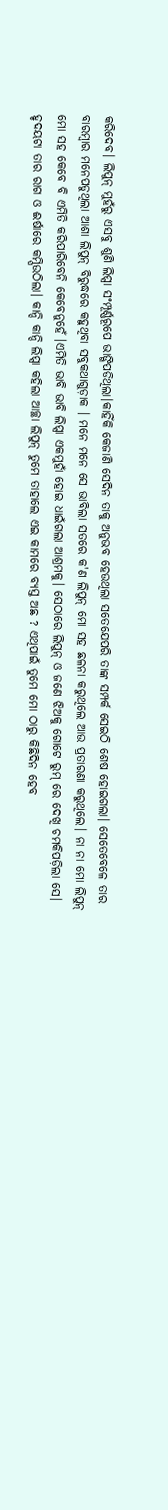କରିଦେବ। ଲିପୁନ୍ ମୁହଁରୁ ଏସବୁ ଶୁଣି ଲିପ୍ସା ସଂମ୍ପୂର୍ଣ୍ଣରୂପେ ଭାଙ୍ଗିପଡିଥିଲା।କାହିଁକି କେଜାଣି ସେଦିନ ତାକୁ ଅନୁଭବ ହେଉଥିଲା ସତେଯେପରି ତାଙ୍କ ସମ୍ପର୍କ ସେଇଠି ଶେଷ ହୋଇଗଲା। ସେତେବେଳେ ତାର ବାରମ୍ବାର ମନେପଡୁଥିଲା ଆଶା ଲିପୁନ୍ ବିରୁଦ୍ଧରେ କହୁଥିବା ସବୁକଥାଗୁଡ଼ାକ । ମନେ ମନେ ସେ ଭାବିଲା ସତରେ କ'ଣ ଲିପୁନ୍ ମୋ ସହ ଛଳନା କରୁଥିଲେ ଆଉ ପ୍ରତାରଣା କରୁଥିଲେ। ନା ନା ମୋ ଲିପୁନ୍ ମୋ ସହ କେବେ ବି ଏମିତି କରିପାରିବେନି କେବେନୁହେଁ ।ଏମିତି ଭାବି ଭାବି ଲିପ୍ସା ଏକମୁହାଁ ହୋଇ ଧାଇଁଗଲା ଆଶ୍ରମକୁ। ସେଠାରେ ଲିପୁନ୍ ଓ ଜଣେ ଝିଅକୁ ଗୋଟେ ରୁମ୍ ରେ ଦେଖି ଚମକିପଡ଼ିଲା ସେ। ହୃଦୟଟା ତାର ରାଗ ଓ ଈର୍ଷାରେ କମ୍ପିଉଠିଲା। କାନ୍ଦି କାନ୍ଦି ଲିପ୍ସା କହିଲା ଆଚ୍ଛା ଲିପୁନ୍ ତୁମେ ତାହାଲେ ଏଇ କାମରେ ବ୍ୟସ୍ତ ଅଛ ? ଏଥିପାଇଁ ତୁମେ ମୋ ଠାରୁ କିଛିଦିନ ହେବ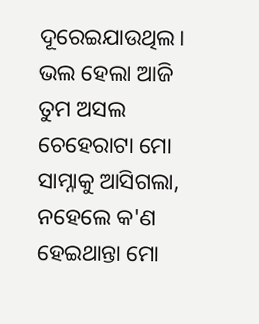ଦୂରେଇଯାଉଥିଲ। ଭଲ ହେଲା ଆଜି ତୁମ ଅସଲ ଚେହେରାଟା ମୋ ସାମ୍ନାକୁ ଆସିଗଲା, ନହେଲେ କ'ଣ ହେଇଥାନ୍ତା ମୋ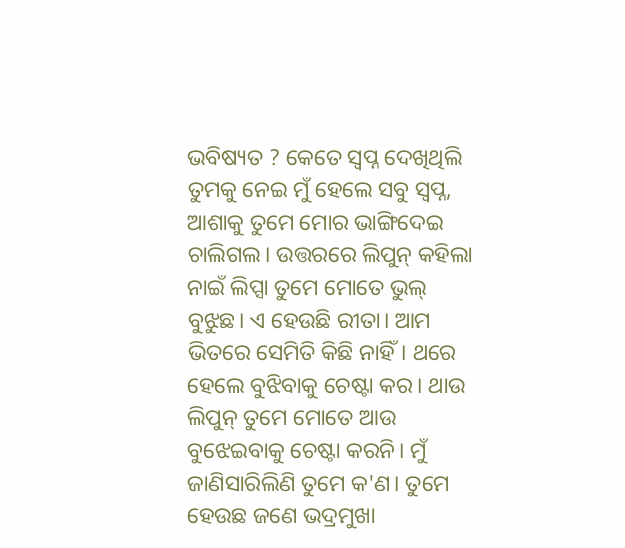ଭବିଷ୍ୟତ ? କେତେ ସ୍ଵପ୍ନ ଦେଖିଥିଲି ତୁମକୁ ନେଇ ମୁଁ ହେଲେ ସବୁ ସ୍ଵପ୍ନ, ଆଶାକୁ ତୁମେ ମୋର ଭାଙ୍ଗିଦେଇ ଚାଲିଗଲ। ଉତ୍ତରରେ ଲିପୁନ୍ କହିଲା ନାଇଁ ଲିପ୍ସା ତୁମେ ମୋତେ ଭୁଲ୍ ବୁଝୁଛ। ଏ ହେଉଛି ରୀତା। ଆମ ଭିତରେ ସେମିତି କିଛି ନାହିଁ। ଥରେ ହେଲେ ବୁଝିବାକୁ ଚେଷ୍ଟା କର। ଥାଉ ଲିପୁନ୍ ତୁମେ ମୋତେ ଆଉ ବୁଝେଇବାକୁ ଚେଷ୍ଟା କରନି। ମୁଁ ଜାଣିସାରିଲିଣି ତୁମେ କ'ଣ। ତୁମେ ହେଉଛ ଜଣେ ଭଦ୍ରମୁଖା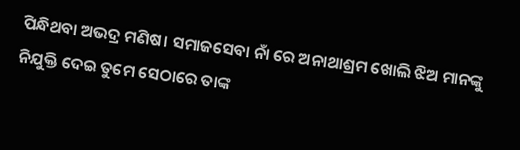ପିନ୍ଧିଥବା ଅଭଦ୍ର ମଣିଷ। ସମାଜସେବା ନାଁ ରେ ଅନାଥାଶ୍ରମ ଖୋଲି ଝିଅ ମାନଙ୍କୁ ନିଯୁକ୍ତି ଦେଇ ତୁମେ ସେଠାରେ ତାଙ୍କ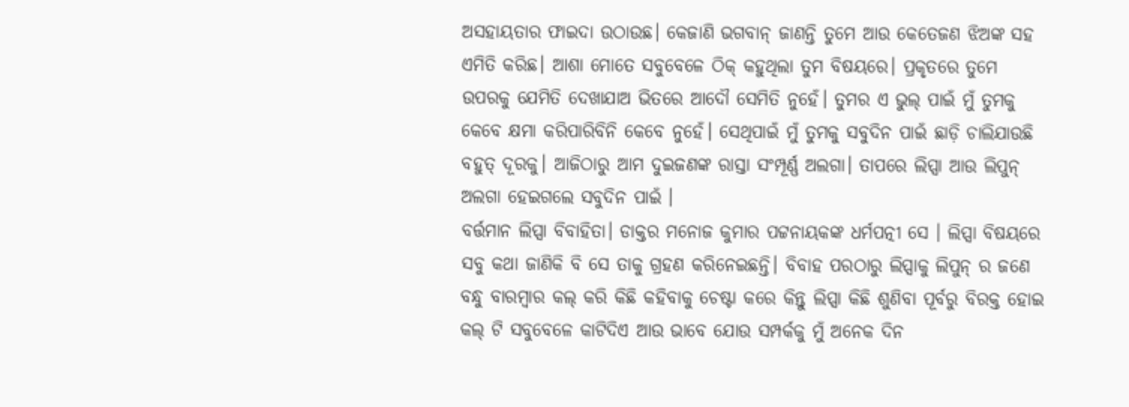ଅସହାୟତାର ଫାଇଦା ଉଠାଉଛ। କେଜାଣି ଭଗବାନ୍ ଜାଣନ୍ତି ତୁମେ ଆଉ କେତେଜଣ ଝିଅଙ୍କ ସହ ଏମିତି କରିଛ। ଆଶା ମୋତେ ସବୁବେଳେ ଠିକ୍ କହୁଥିଲା ତୁମ ବିଷୟରେ। ପ୍ରକୃତରେ ତୁମେ ଉପରକୁ ଯେମିତି ଦେଖାଯାଅ ଭିତରେ ଆଦୌ ସେମିତି ନୁହେଁ। ତୁମର ଏ ଭୁଲ୍ ପାଇଁ ମୁଁ ତୁମକୁ କେବେ କ୍ଷମା କରିପାରିବିନି କେବେ ନୁହେଁ। ସେଥିପାଇଁ ମୁଁ ତୁମକୁ ସବୁଦିନ ପାଇଁ ଛାଡ଼ି ଚାଲିଯାଉଛି ବହୁତ୍ ଦୂରକୁ। ଆଜିଠାରୁ ଆମ ଦୁଇଜଣଙ୍କ ରାସ୍ତା ସଂମ୍ପୂର୍ଣ୍ଣ ଅଲଗା। ତାପରେ ଲିପ୍ସା ଆଉ ଲିପୁନ୍ ଅଲଗା ହେଇଗଲେ ସବୁଦିନ ପାଇଁ ।
ବର୍ତ୍ତମାନ ଲିପ୍ସା ବିବାହିତା। ଡାକ୍ତର ମନୋଜ କୁମାର ପଟ୍ଟନାୟକଙ୍କ ଧର୍ମପତ୍ନୀ ସେ । ଲିପ୍ସା ବିଷୟରେ ସବୁ କଥା ଜାଣିକି ବି ସେ ତାକୁ ଗ୍ରହଣ କରିନେଇଛନ୍ତି। ବିବାହ ପରଠାରୁ ଲିପ୍ସାକୁ ଲିପୁନ୍ ର ଜଣେ ବନ୍ଧୁ ବାରମ୍ବାର କଲ୍ କରି କିଛି କହିବାକୁ ଚେଷ୍ଟା କରେ କିନ୍ତୁ ଲିପ୍ସା କିଛି ଶୁଣିବା ପୂର୍ବରୁ ବିରକ୍ତ ହୋଇ କଲ୍ ଟି ସବୁବେଳେ କାଟିଦିଏ ଆଉ ଭାବେ ଯୋଉ ସମ୍ପର୍କକୁ ମୁଁ ଅନେକ ଦିନ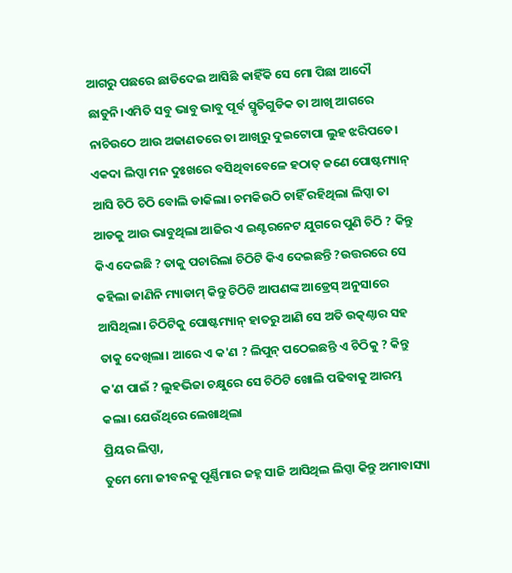ଆଗରୁ ପଛରେ ଛାଡିଦେଇ ଆସିଛି କାହିଁକି ସେ ମୋ ପିଛା ଆଦୌ ଛାଡୁନି।ଏମିତି ସବୁ ଭାବୁ ଭାବୁ ପୂର୍ବ ସ୍ମୃତିଗୁଡିକ ତା ଆଖି ଆଗରେ ନାଚିଉଠେ ଆଉ ଅଜାଣତରେ ତା ଆଖିରୁ ଦୁଇଟୋପା ଲୁହ ଝରିପଡେ। ଏକଦା ଲିପ୍ସା ମନ ଦୁଃଖରେ ବସିଥିବାବେଳେ ହଠାତ୍ ଜଣେ ପୋଷ୍ଟମ୍ୟାନ୍ ଆସି ଚିଠି ଚିଠି ବୋଲି ଡାକିଲା। ଚମକିଉଠି ଚାହିଁ ରହିଥିଲା ଲିପ୍ସା ତା ଆଡକୁ ଆଉ ଭାବୁଥିଲା ଆଜିର ଏ ଇଣ୍ଟରନେଟ ଯୁଗରେ ପୁଣି ଚିଠି ? କିନ୍ତୁ କିଏ ଦେଇଛି ? ତାକୁ ପଚାରିଲା ଚିଠିଟି କିଏ ଦେଇଛନ୍ତି ?ଉତ୍ତରରେ ସେ କହିଲା ଜାଣିନି ମ୍ୟାଡାମ୍ କିନ୍ତୁ ଚିଠିଟି ଆପଣଙ୍କ ଆଡ୍ରେସ୍ ଅନୁସାରେ ଆସିଥିଲା। ଚିଠିଟିକୁ ପୋଷ୍ଟମ୍ୟାନ୍ ହାତରୁ ଆଣି ସେ ଅତି ଉତ୍କଣ୍ଠାର ସହ ତାକୁ ଦେଖିଲା। ଆରେ ଏ କ'ଣ ? ଲିପୁନ୍ ପଠେଇଛନ୍ତି ଏ ଚିଠିକୁ ? କିନ୍ତୁ କ'ଣ ପାଇଁ ? ଲୁହଭିଜା ଚକ୍ଷୁରେ ସେ ଚିଠିଟି ଖୋଲି ପଢିବାକୁ ଆରମ୍ଭ କଲା। ଯେଉଁଥିରେ ଲେଖାଥିଲା
ପ୍ରିୟର ଲିପ୍ସା,
ତୁମେ ମୋ ଜୀବନକୁ ପୂର୍ଣ୍ଣିମାର ଜହ୍ନ ସାଜି ଆସିଥିଲ ଲିପ୍ସା କିନ୍ତୁ ଅମାବାସ୍ୟା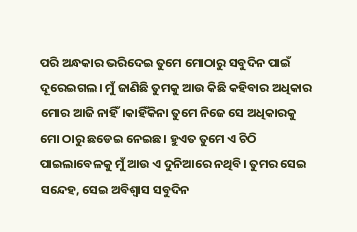ପରି ଅନ୍ଧକାର ଭରିଦେଇ ତୁମେ ମୋଠାରୁ ସବୁଦିନ ପାଇଁ ଦୂରେଇଗଲ। ମୁଁ ଜାଣିଛି ତୁମକୁ ଆଉ କିଛି କହିବାର ଅଧିକାର ମୋର ଆଜି ନାହିଁ।କାହିଁକିନା ତୁମେ ନିଜେ ସେ ଅଧିକାରକୁ ମୋ ଠାରୁ ଛଡେଇ ନେଇଛ। ହୁଏତ ତୁମେ ଏ ଚିଠି ପାଇଲାବେଳକୁ ମୁଁ ଆଉ ଏ ଦୁନିଆରେ ନଥିବି। ତୁମର ସେଇ ସନ୍ଦେହ, ସେଇ ଅବିଶ୍ବାସ ସବୁଦିନ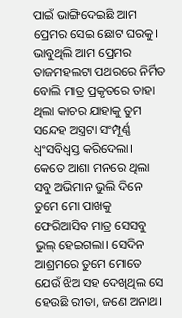ପାଇଁ ଭାଙ୍ଗିଦେଇଛି ଆମ ପ୍ରେମର ସେଇ ଛୋଟ ଘରକୁ। ଭାବୁଥିଲି ଆମ ପ୍ରେମର ତାଜମହଲଟା ପଥରରେ ନିର୍ମିତ ବୋଲି ମାତ୍ର ପ୍ରକୃତରେ ତାହା ଥିଲା କାଚର ଯାହାକୁ ତୁମ ସନ୍ଦେହ ଅସ୍ତ୍ରଟା ସଂମ୍ପୂର୍ଣ୍ଣ ଧ୍ୱଂସବିଧ୍ୱସ୍ତ କରିଦେଲା। କେତେ ଆଶା ମନରେ ଥିଲା ସବୁ ଅଭିମାନ ଭୁଲି ଦିନେ ତୁମେ ମୋ ପାଖକୁ ଫେରିଆସିବ ମାତ୍ର ସେସବୁ ଭୁଲ୍ ହେଇଗଲା। ସେଦିନ ଆଶ୍ରମରେ ତୁମେ ମୋତେ ଯେଉଁ ଝିଅ ସହ ଦେଖିଥିଲ ସେ ହେଉଛି ରୀତା, ଜଣେ ଅନାଥ।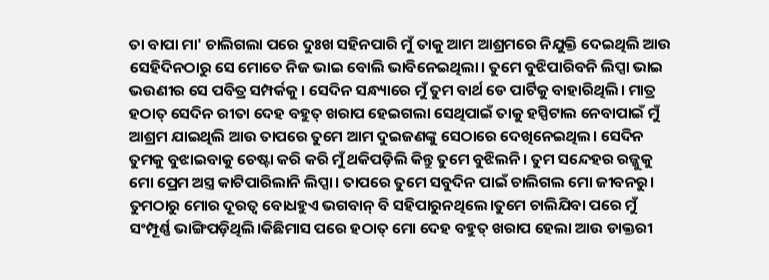ତା ବାପା ମା' ଚାଲିଗଲା ପରେ ଦୁଃଖ ସହିନପାରି ମୁଁ ତାକୁ ଆମ ଆଶ୍ରମରେ ନିଯୁକ୍ତି ଦେଇଥିଲି ଆଉ ସେହିଦିନଠାରୁ ସେ ମୋତେ ନିଜ ଭାଇ ବୋଲି ଭାବିନେଇଥିଲା। ତୁମେ ବୁଝିପାରିବନି ଲିପ୍ସା ଭାଇ ଭଉଣୀର ସେ ପବିତ୍ର ସମ୍ପର୍କକୁ। ସେଦିନ ସନ୍ଧ୍ୟାରେ ମୁଁ ତୁମ ବାର୍ଥ ଡେ ପାର୍ଟିକୁ ବାହାରିଥିଲି। ମାତ୍ର ହଠାତ୍ ସେଦିନ ରୀତା ଦେହ ବହୁତ୍ ଖରାପ ହେଇଗଲା ସେଥିପାଇଁ ତାକୁ ହସ୍ପିଟାଲ ନେବାପାଇଁ ମୁଁ ଆଶ୍ରମ ଯାଇଥିଲି ଆଉ ତାପରେ ତୁମେ ଆମ ଦୁଇଜଣଙ୍କୁ ସେଠାରେ ଦେଖିନେଇଥିଲ। ସେଦିନ ତୁମକୁ ବୁଝାଇବାକୁ ଚେଷ୍ଟା କରି କରି ମୁଁ ଥକିପଡ଼ିଲି କିନ୍ତୁ ତୁମେ ବୁଝିଲନି। ତୁମ ସନ୍ଦେହର ରଜ୍ଜୁକୁ ମୋ ପ୍ରେମ ଅସ୍ତ୍ର କାଟିପାରିଲାନି ଲିପ୍ସା। ତାପରେ ତୁମେ ସବୁଦିନ ପାଇଁ ଚାଲିଗଲ ମୋ ଜୀବନରୁ।
ତୁମଠାରୁ ମୋର ଦୂରତ୍ୱ ବୋଧହୁଏ ଭଗବାନ୍ ବି ସହିପାରୁନଥିଲେ।ତୁମେ ଚାଲିଯିବା ପରେ ମୁଁ ସଂମ୍ପୂର୍ଣ୍ଣ ଭାଙ୍ଗିପଡ଼ିଥିଲି।କିଛିମାସ ପରେ ହଠାତ୍ ମୋ ଦେହ ବହୁତ୍ ଖରାପ ହେଲା ଆଉ ଡାକ୍ତରୀ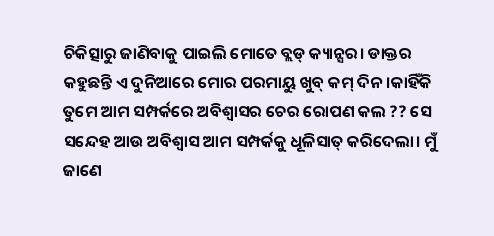ଚିକିତ୍ସାରୁ ଜାଣିବାକୁ ପାଇଲି ମୋତେ ବ୍ଲଡ୍ କ୍ୟାନ୍ସର। ଡାକ୍ତର କହୁଛନ୍ତି ଏ ଦୁନିଆରେ ମୋର ପରମାୟୁ ଖୁବ୍ କମ୍ ଦିନ।କାହିଁକି ତୁମେ ଆମ ସମ୍ପର୍କରେ ଅବିଶ୍ୱାସର ଚେର ରୋପଣ କଲ ?? ସେ ସନ୍ଦେହ ଆଉ ଅବିଶ୍ବାସ ଆମ ସମ୍ପର୍କକୁ ଧୂଳିସାତ୍ କରିଦେଲା। ମୁଁ ଜାଣେ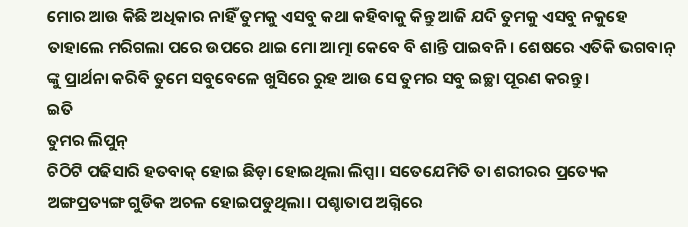ମୋର ଆଉ କିଛି ଅଧିକାର ନାହିଁ ତୁମକୁ ଏସବୁ କଥା କହିବାକୁ କିନ୍ତୁ ଆଜି ଯଦି ତୁମକୁ ଏସବୁ ନକୁହେ ତାହାଲେ ମରିଗଲା ପରେ ଉପରେ ଥାଇ ମୋ ଆତ୍ମା କେବେ ବି ଶାନ୍ତି ପାଇବନି। ଶେଷରେ ଏତିକି ଭଗବାନ୍ ଙ୍କୁ ପ୍ରାର୍ଥନା କରିବି ତୁମେ ସବୁବେଳେ ଖୁସିରେ ରୁହ ଆଉ ସେ ତୁମର ସବୁ ଇଚ୍ଛା ପୂରଣ କରନ୍ତୁ।
ଇତି
ତୁମର ଲିପୁନ୍
ଚିଠିଟି ପଢିସାରି ହତବାକ୍ ହୋଇ ଛିଡ଼ା ହୋଇଥିଲା ଲିପ୍ସା। ସତେଯେମିତି ତା ଶରୀରର ପ୍ରତ୍ୟେକ ଅଙ୍ଗପ୍ରତ୍ୟଙ୍ଗ ଗୁଡିକ ଅଚଳ ହୋଇପଡୁଥିଲା। ପଶ୍ଚାତାପ ଅଗ୍ନିରେ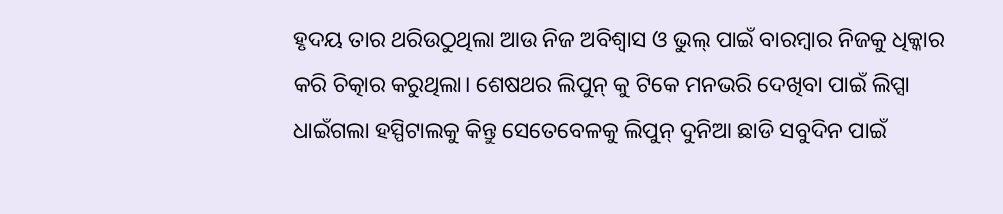ହୃଦୟ ତାର ଥରିଉଠୁଥିଲା ଆଉ ନିଜ ଅବିଶ୍ୱାସ ଓ ଭୁଲ୍ ପାଇଁ ବାରମ୍ବାର ନିଜକୁ ଧିକ୍କାର କରି ଚିତ୍କାର କରୁଥିଲା। ଶେଷଥର ଲିପୁନ୍ କୁ ଟିକେ ମନଭରି ଦେଖିବା ପାଇଁ ଲିପ୍ସା ଧାଇଁଗଲା ହସ୍ପିଟାଲକୁ କିନ୍ତୁ ସେତେବେଳକୁ ଲିପୁନ୍ ଦୁନିଆ ଛାଡି ସବୁଦିନ ପାଇଁ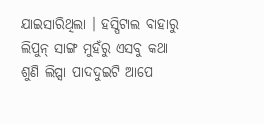ଯାଇସାରିଥିଲା । ହସ୍ପିଟାଲ ବାହାରୁ ଲିପୁନ୍ ସାଙ୍ଗ ମୁହଁରୁ ଏସବୁ କଥା ଶୁଣି ଲିପ୍ସା ପାଦଦୁଇଟି ଆପେ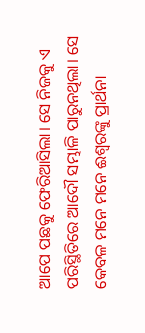ଆପେ ପଛକୁ ଫେରିଆସିଲା। ସେ ନିଜକୁ ଏ ପରିସ୍ଥିତିରେ ଆଦୌ ସମ୍ଭାଳି ପାରୁନଥିଲା। ସେ କେବଳ ମନେ ମନେ ଈଶ୍ୱରଙ୍କୁ ପ୍ରାର୍ଥନା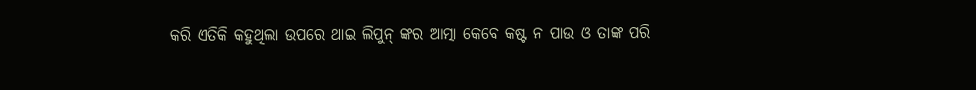କରି ଏତିକି କହୁଥିଲା ଉପରେ ଥାଇ ଲିପୁନ୍ ଙ୍କର ଆତ୍ମା କେବେ କଷ୍ଟ ନ ପାଉ ଓ ତାଙ୍କ ପରି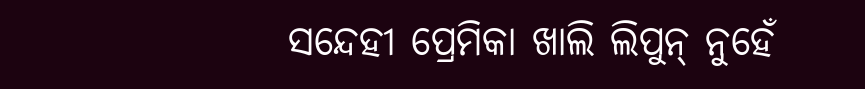ସନ୍ଦେହୀ ପ୍ରେମିକା ଖାଲି ଲିପୁନ୍ ନୁହେଁ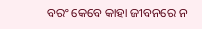ବରଂ କେବେ କାହା ଜୀବନରେ ନ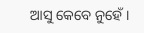ଆସୁ କେବେ ନୁହେଁ ।